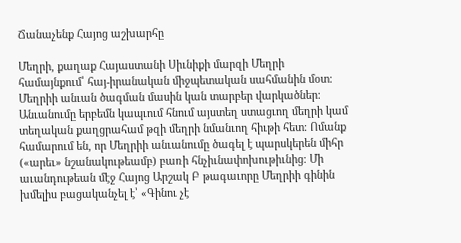Ճանաչենք Հայոց աշխարհը

Մեղրի, քաղաք Հայաստանի Սիւնիքի մարզի Մեղրի համայնքում՝ հայ-իրանական միջպետական սահմանին մօտ։
Մեղրիի անւան ծագման մասին կան տարբեր վարկածներ։ Անւանումը երբեմն կապւում հնում այստեղ ստացւող մեղրի կամ տեղական քաղցրահամ թզի մեղրի նմանւող հիւթի հետ։ Ոմանք համարում են, որ Մեղրիի անւանումը ծագել է պարսկերեն միհր («արեւ» նշանակութեամբ) բառի հնչիւնափոխութիւնից։ Մի աւանդութեան մէջ Հայոց Արշակ Բ թագաւորը Մեղրիի գինին խմելիս բացականչել է՝ «Գինու չէ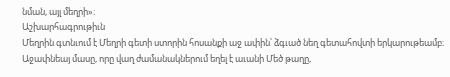նման, այլ մեղրի»։
Աշխարհագրութիւն
Մեղրին գտնւում է Մեղրի գետի ստորին հոսանքի աջ ափին՝ ձգւած նեղ գետահովտի երկարութեամբ։ Աջափնեայ մասը, որը վաղ ժամանակներում եղել է աւանի Մեծ թաղը,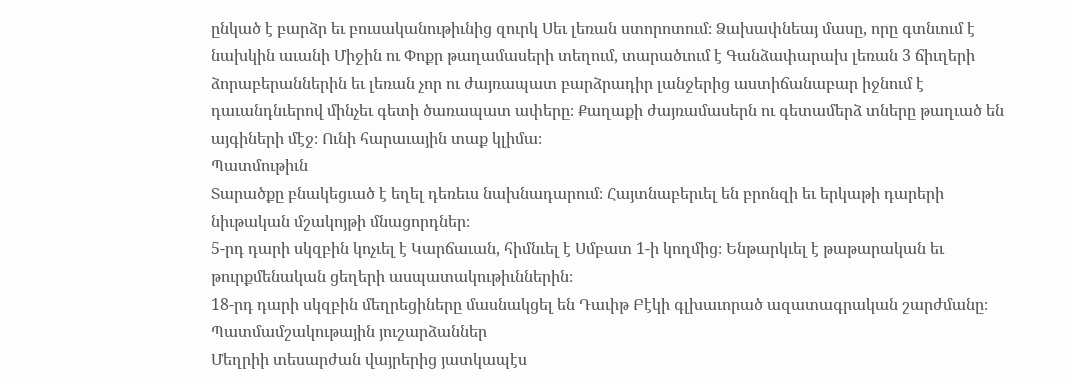ընկած է բարձր եւ բուսականութիւնից զուրկ Սեւ լեռան ստորոտում։ Ձախափնեայ մասը, որը գտնւում է նախկին աւանի Միջին ու Փոքր թաղամասերի տեղում, տարածւում է Գանձափարախ լեռան 3 ճիւղերի ձորաբերաններին եւ լեռան չոր ու ժայռապատ բարձրադիր լանջերից աստիճանաբար իջնում է դաւանդնւերով մինչեւ գետի ծառապատ ափերը։ Քաղաքի ժայռամասերն ու գետամերձ տները թաղւած են այգիների մէջ։ Ունի հարաւային տաք կլիմա։
Պատմութիւն
Տարածքը բնակեցւած է եղել դեռեւս նախնադարում։ Հայտնաբերւել են բրոնզի եւ երկաթի դարերի նիւթական մշակոյթի մնացորդներ։
5-րդ դարի սկզբին կոչւել է Կարճաւան, հիմնւել է Սմբատ 1-ի կողմից։ Ենթարկւել է թաթարական եւ թուրքմենական ցեղերի ասպատակութիւններին։
18-րդ դարի սկզբին մեղրեցիները մասնակցել են Դաւիթ Բէկի գլխաւորած ազատագրական շարժմանը։
Պատմամշակութային յուշարձաններ
Մեղրիի տեսարժան վայրերից յատկապէս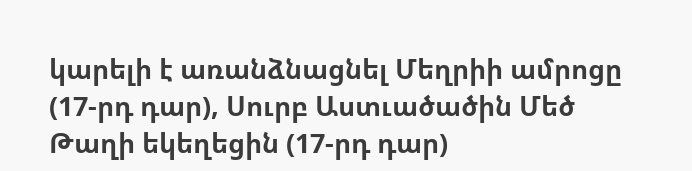կարելի է առանձնացնել Մեղրիի ամրոցը (17-րդ դար), Սուրբ Աստւածածին Մեծ Թաղի եկեղեցին (17-րդ դար)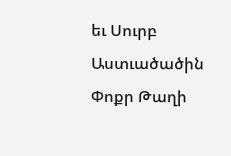եւ Սուրբ Աստւածածին Փոքր Թաղի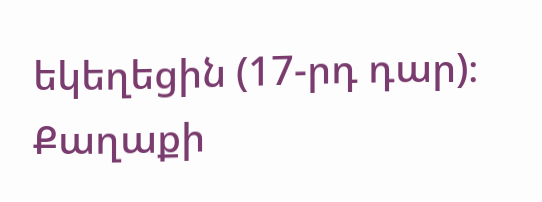եկեղեցին (17-րդ դար)։ Քաղաքի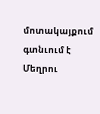մոտակայքում գտնւում է Մեղրու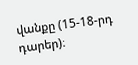վանքը (15-18-րդ դարեր)։